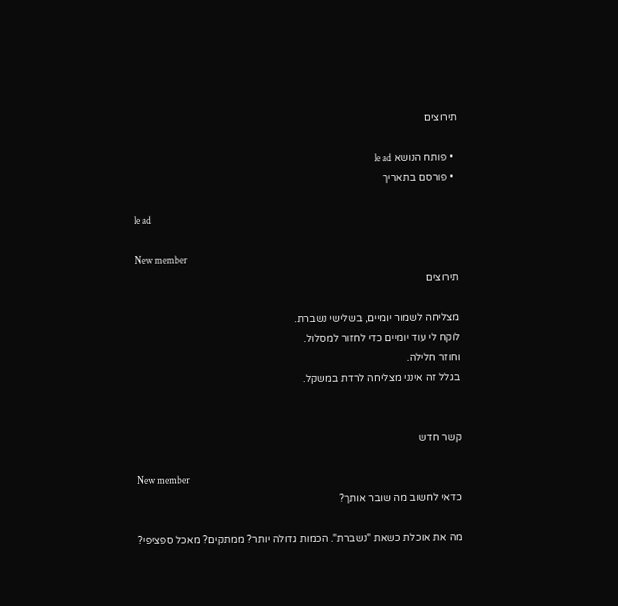תירוצים

  • פותח הנושא le ad
  • פורסם בתאריך

le ad

New member
תירוצים

מצליחה לשמור יומיים, בשלישי נשברת.
לוקח לי עוד יומיים כדי לחזור למסלול.
וחוזר חלילה.
בגלל זה אינני מצליחה לרדת במשקל.


קשר חדש

New member
כדאי לחשוב מה שובר אותך?

מה את אוכלת כשאת "נשברת". הכמות גדולה יותר? ממתקים? מאכל ספציפי?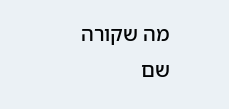מה שקורה שם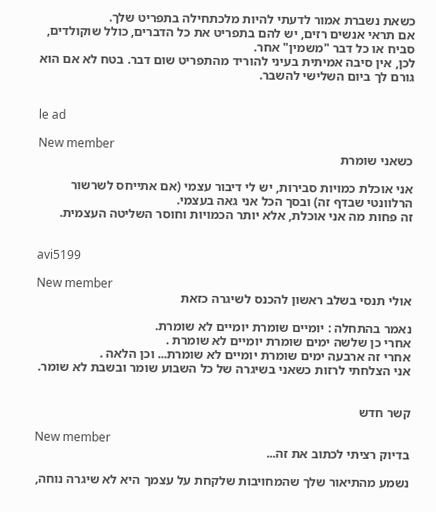כשאת נשברת אמור לדעתי להיות מלכתחילה בתפריט שלך.
אם תראי אנשים רזים, יש להם בתפריט את כל הדברים, כולל שוקולדים, סביח או כל דבר "משמין" אחר.
לכן, אין סיבה אמיתית בעיני להוריד מהתפריט שום דבר. בטח לא אם הוא גורם לך ביום השלישי להשבר.


le ad

New member
כשאני שומרת

אני אוכלת כמויות סבירות, יש לי דיבור עצמי (אם אתייחס לשרשור הרלוונטי שבדף זה) ובסך הכל אני גאה בעצמי.
זה פחות מה אני אוכלת, אלא יותר הכמויות וחוסר השליטה העצמית.


avi5199

New member
אולי תנסי בשלב ראשון להכנס לשיגרה כזאת

נאמר בהתחלה : יומיים שומרת יומיים לא שומרת.
אחרי כן שלשה ימים שומרת יומיים לא שומרת .
אחרי זה ארבעה ימים שומרת יומיים לא שומרת... וכן הלאה .
אני הצלחתי לרזות כשאני בשיגרה של כל השבוע שומר ובשבת לא שומר.


קשר חדש

New member
בדיוק רציתי לכתוב את זה...

נשמע מהתיאור שלך שהמחויבות שלקחת על עצמך היא לא שיגרה נוחה,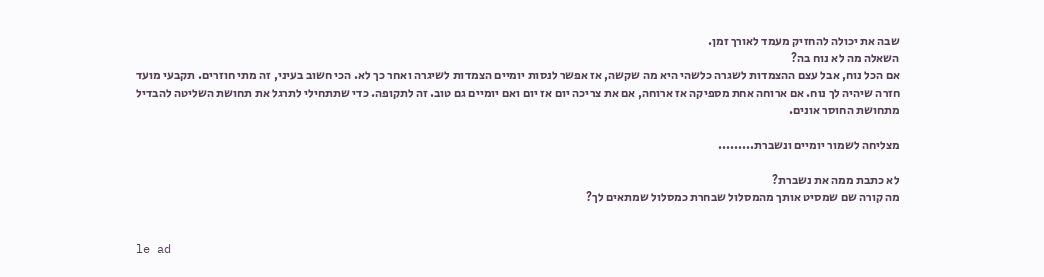שבה את יכולה להחזיק מעמד לאורך זמן.
השאלה מה לא נוח בה?
אם הכל נוח, אבל עצם ההצמדות לשגרה כלשהי היא מה שקשה, אז אפשר לנסות יומיים הצמדות לשיגרה ואחר כך לא. הכי חשוב בעיני, זה מתי חוזרים. תקבעי מועד חזרה שיהיה לך נוח. אם ארוחה אחת מספיקה אז ארוחה, אם את צריכה יום אז יום ואם יומיים גם טוב. זה לתקופה. כדי שתתחילי לתרגל את תחושת השליטה להבדיל מתחושת החוסר אונים.

מצליחה לשמור יומיים ונשברת.........

לא כתבת ממה את נשברת?
מה קורה שם שמסיט אותך מהמסלול שבחרת כמסלול שמתאים לך?


le ad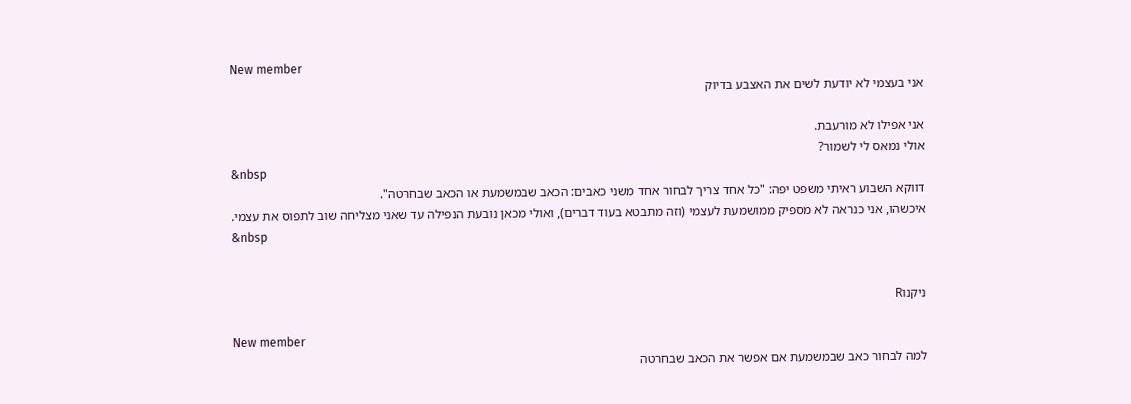New member
אני בעצמי לא יודעת לשים את האצבע בדיוק

אני אפילו לא מורעבת.
אולי נמאס לי לשמור?
&nbsp
דווקא השבוע ראיתי משפט יפה: "כל אחד צריך לבחור אחד משני כאבים: הכאב שבמשמעת או הכאב שבחרטה".
איכשהו, אני כנראה לא מספיק ממושמעת לעצמי (וזה מתבטא בעוד דברים), ואולי מכאן נובעת הנפילה עד שאני מצליחה שוב לתפוס את עצמי.
&nbsp


ניקנוR

New member
למה לבחור כאב שבמשמעת אם אפשר את הכאב שבחרטה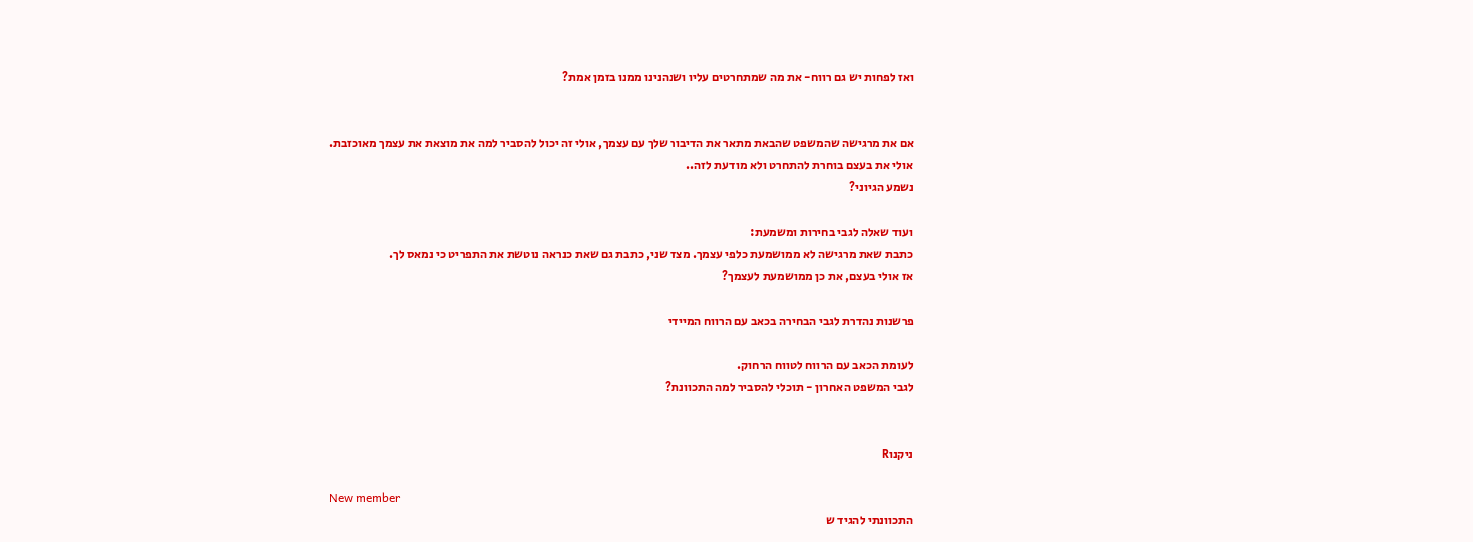ואז לפחות יש גם רווח- את מה שמתחרטים עליו ושנהנינו ממנו בזמן אמת?


אם את מרגישה שהמשפט שהבאת מתאר את הדיבור שלך עם עצמך, אולי זה יכול להסביר למה את מוצאת את עצמך מאוכזבת.
אולי את בעצם בוחרת להתחרט ולא מודעת לזה..
נשמע הגיוני?

ועוד שאלה לגבי בחירות ומשמעת:
כתבת שאת מרגישה לא ממושמעת כלפי עצמך. מצד שני, כתבת גם שאת כנראה נוטשת את התפריט כי נמאס לך.
אז אולי בעצם, את כן ממושמעת לעצמך?

פרשנות נהדרת לגבי הבחירה בכאב עם הרווח המיידי

לעומת הכאב עם הרווח לטווח הרחוק.
לגבי המשפט האחרון - תוכלי להסביר למה התכוונת?


ניקנוR

New member
התכוונתי להגיד ש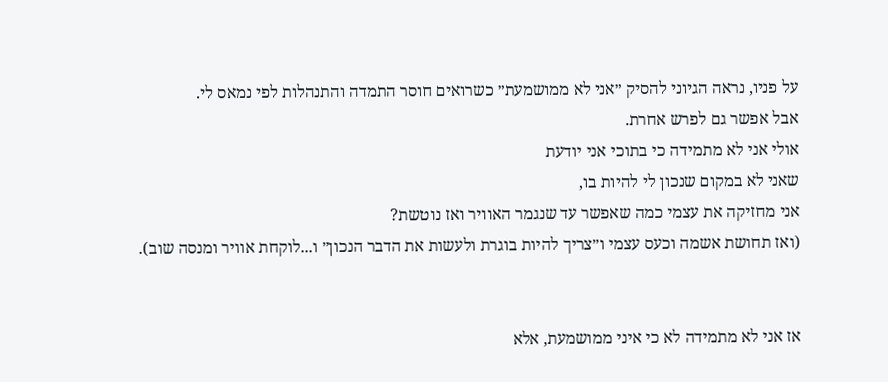על פניו, נראה הגיוני להסיק ״אני לא ממושמעת״ כשרואים חוסר התמדה והתנהלות לפי נמאס לי.
אבל אפשר גם לפרש אחרת.
אולי אני לא מתמידה כי בתוכי אני יודעת
שאני לא במקום שנכון לי להיות בו,
אני מחזיקה את עצמי כמה שאפשר עד שנגמר האוויר ואז נוטשת?
(ואז תחושת אשמה וכעס עצמי ו״צריך להיות בוגרת ולעשות את הדבר הנכון״ ו...לוקחת אוויר ומנסה שוב).


אז אני לא מתמידה לא כי איני ממושמעת, אלא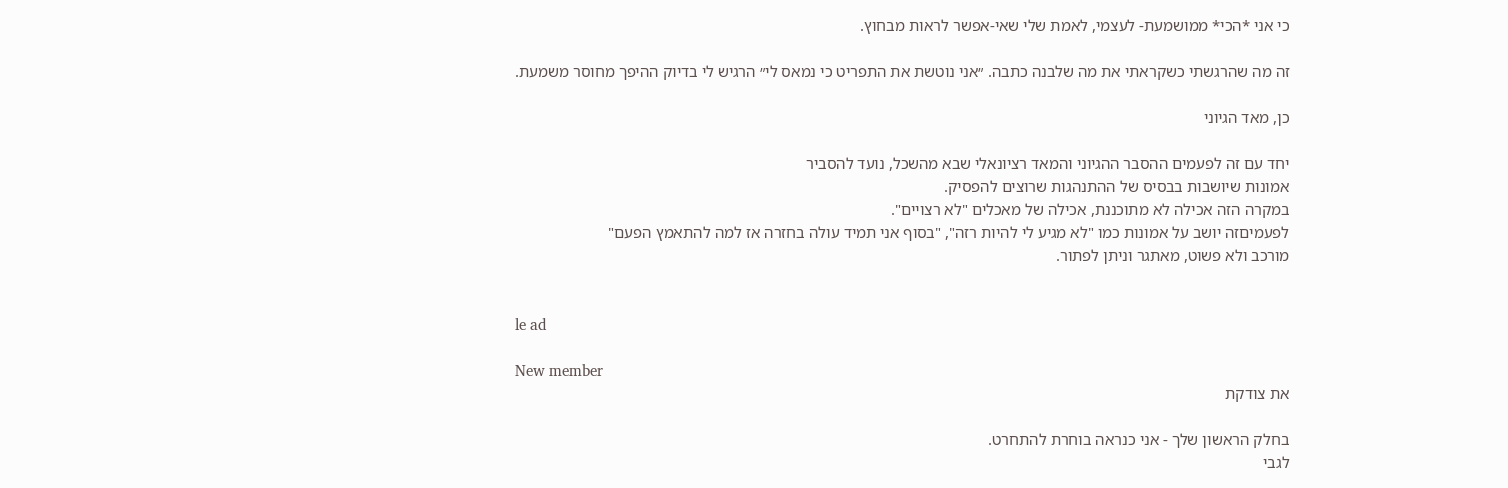כי אני *הכי* ממושמעת- לעצמי, לאמת שלי שאי-אפשר לראות מבחוץ.

זה מה שהרגשתי כשקראתי את מה שלבנה כתבה. ״אני נוטשת את התפריט כי נמאס לי״ הרגיש לי בדיוק ההיפך מחוסר משמעת.

כן, מאד הגיוני

יחד עם זה לפעמים ההסבר ההגיוני והמאד רציונאלי שבא מהשכל, נועד להסביר
אמונות שיושבות בבסיס של ההתנהגות שרוצים להפסיק.
במקרה הזה אכילה לא מתוכננת, אכילה של מאכלים "לא רצויים".
לפעמיםזה יושב על אמונות כמו "לא מגיע לי להיות רזה", "בסוף אני תמיד עולה בחזרה אז למה להתאמץ הפעם"
מורכב ולא פשוט, מאתגר וניתן לפתור.


le ad

New member
את צודקת

בחלק הראשון שלך - אני כנראה בוחרת להתחרט.
לגבי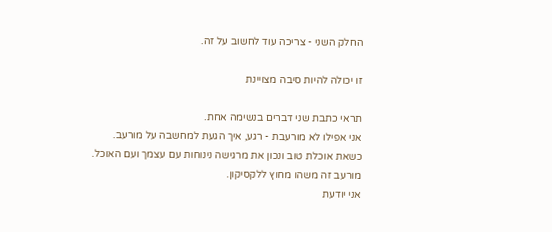החלק השני - צריכה עוד לחשוב על זה.

זו יכולה להיות סיבה מצויינת

תראי כתבת שני דברים בנשימה אחת.
אני אפילו לא מורעבת - רגע, איך הגעת למחשבה על מורעב.
כשאת אוכלת טוב ונכון את מרגישה נינוחות עם עצמך ועם האוכל.
מורעב זה משהו מחוץ ללקסיקון.
אני יודעת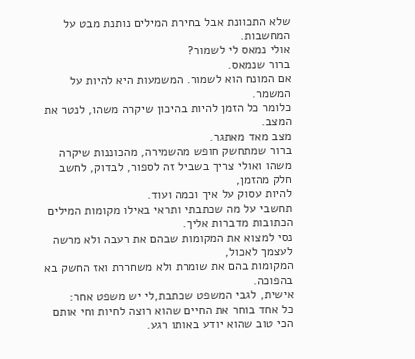שלא התכוונת אבל בחירת המילים נותנת מבט על המחשבות.
אולי נמאס לי לשמור?
ברור שנמאס.
אם המונח הוא לשמור. המשמעות היא להיות על המשמר.
כלומר כל הזמן להיות בהיכון שיקרה משהו, לנטר את המצב.
מצב מאד מאתגר.
ברור שמתחשק חופש מהשמירה, מהכוננות שיקרה משהו ואולי צריך בשביל זה לספור, לבדוק, לחשב חלק מהזמן,
להיות עסוק על איך וכמה ועוד.
תחשבי על מה שכתבתי ותראי באילו מקומות המילים הכתובות מדברות אליך.
נסי למצוא את המקומות שבהם את רעבה ולא מרשה לעצמך לאכול,
המקומות בהם את שומרת ולא משחררת ואז החשק בא בהפוכה.
אישית, לגבי המשפט שכתבת,לי יש משפט אחר:
כל אחד בוחר את החיים שהוא רוצה לחיות וחי אותם הכי טוב שהוא יודע באותו רגע.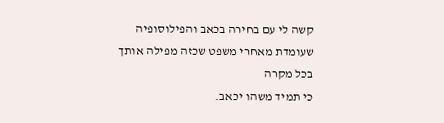קשה לי עם בחירה בכאב והפילוסופיה שעומדת מאחרי משפט שכזה מפילה אותך בכל מקרה
כי תמיד משהו יכאב.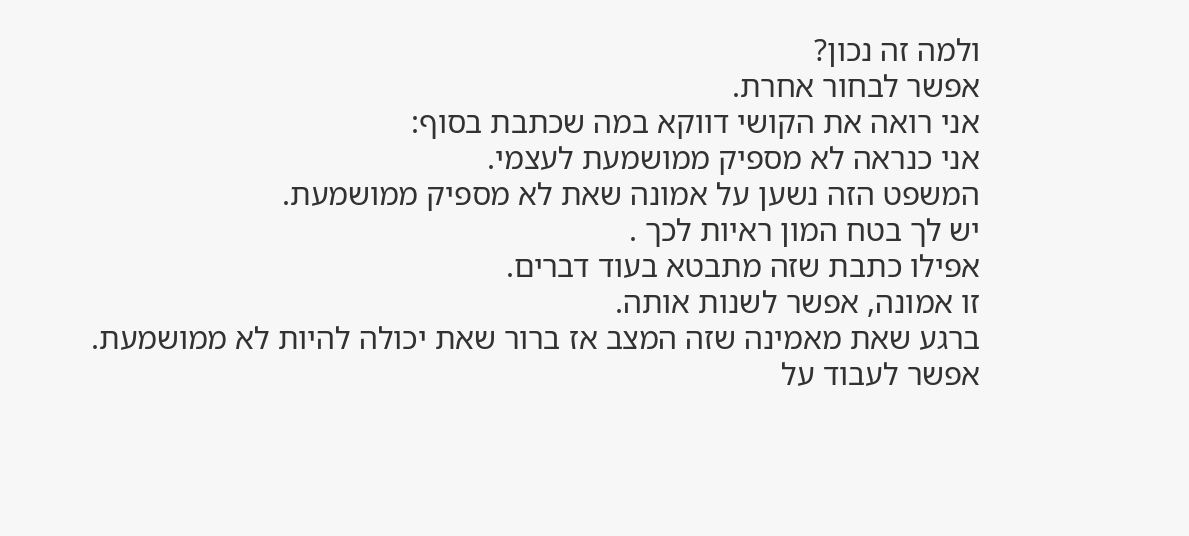ולמה זה נכון?
אפשר לבחור אחרת.
אני רואה את הקושי דווקא במה שכתבת בסוף:
אני כנראה לא מספיק ממושמעת לעצמי.
המשפט הזה נשען על אמונה שאת לא מספיק ממושמעת.
יש לך בטח המון ראיות לכך .
אפילו כתבת שזה מתבטא בעוד דברים.
זו אמונה, אפשר לשנות אותה.
ברגע שאת מאמינה שזה המצב אז ברור שאת יכולה להיות לא ממושמעת.
אפשר לעבוד על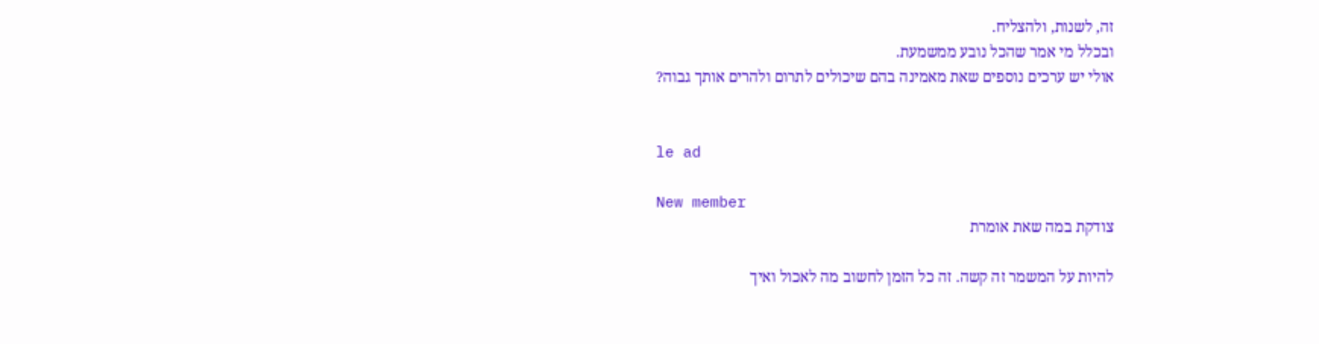זה, לשנות, ולהצליח.
ובכלל מי אמר שהכל נובע ממשמעת.
אולי יש ערכים נוספים שאת מאמינה בהם שיכולים לתרום ולהרים אותך גבוה?


le ad

New member
צודקת במה שאת אומרת

להיות על המשמר זה קשה. זה כל הזמן לחשוב מה לאכול ואיך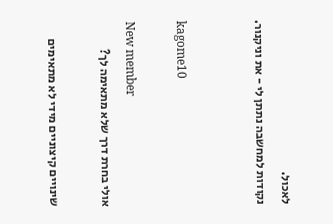לאכול.
נקודות למחשבה נתתן לי - את וניקנור.


kagome10

New member
אולי בחרת דרך שלא מתאימה לך?

שינויים קיצוניים מידי לא מתאימים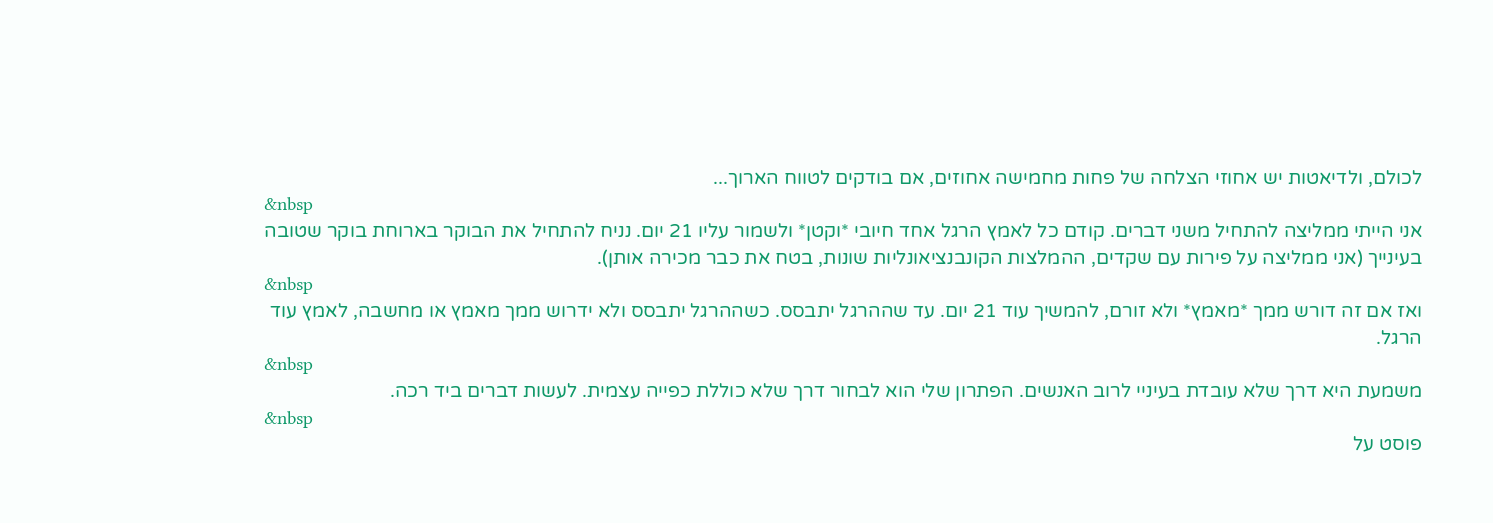לכולם, ולדיאטות יש אחוזי הצלחה של פחות מחמישה אחוזים, אם בודקים לטווח הארוך...
&nbsp
אני הייתי ממליצה להתחיל משני דברים. קודם כל לאמץ הרגל אחד חיובי *וקטן* ולשמור עליו 21 יום. נניח להתחיל את הבוקר בארוחת בוקר שטובה בעינייך (אני ממליצה על פירות עם שקדים, ההמלצות הקונבנציאונליות שונות, בטח את כבר מכירה אותן).
&nbsp
ואז אם זה דורש ממך *מאמץ* ולא זורם, להמשיך עוד 21 יום. עד שההרגל יתבסס. כשההרגל יתבסס ולא ידרוש ממך מאמץ או מחשבה, לאמץ עוד הרגל.
&nbsp
משמעת היא דרך שלא עובדת בעיניי לרוב האנשים. הפתרון שלי הוא לבחור דרך שלא כוללת כפייה עצמית. לעשות דברים ביד רכה.
&nbsp
פוסט על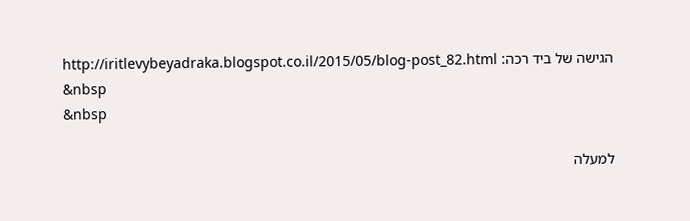הגישה של ביד רכה: http://iritlevybeyadraka.blogspot.co.il/2015/05/blog-post_82.html
&nbsp
&nbsp

למעלה